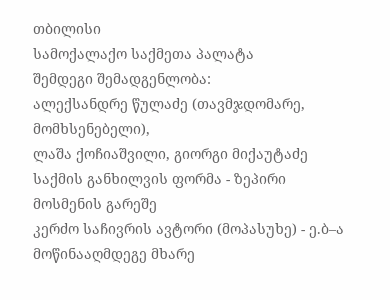თბილისი
სამოქალაქო საქმეთა პალატა
შემდეგი შემადგენლობა:
ალექსანდრე წულაძე (თავმჯდომარე, მომხსენებელი),
ლაშა ქოჩიაშვილი, გიორგი მიქაუტაძე
საქმის განხილვის ფორმა - ზეპირი მოსმენის გარეშე
კერძო საჩივრის ავტორი (მოპასუხე) - ე.ბ–ა
მოწინააღმდეგე მხარე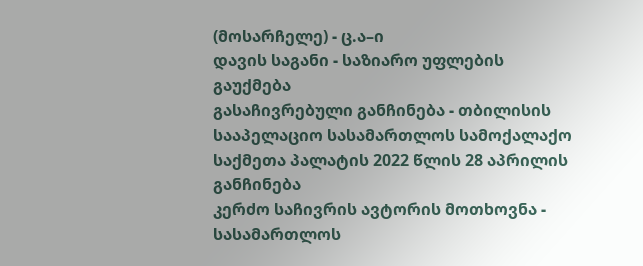(მოსარჩელე) - ც.ა–ი
დავის საგანი - საზიარო უფლების გაუქმება
გასაჩივრებული განჩინება - თბილისის სააპელაციო სასამართლოს სამოქალაქო საქმეთა პალატის 2022 წლის 28 აპრილის განჩინება
კერძო საჩივრის ავტორის მოთხოვნა - სასამართლოს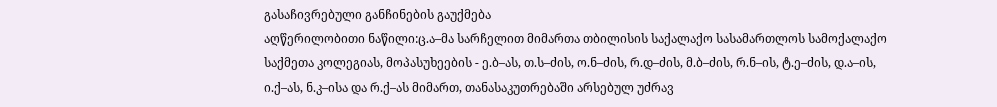გასაჩივრებული განჩინების გაუქმება
აღწერილობითი ნაწილი:ც.ა–მა სარჩელით მიმართა თბილისის საქალაქო სასამართლოს სამოქალაქო საქმეთა კოლეგიას, მოპასუხეების - ე.ბ–ას, თ.ს–ძის, ო.ნ–ძის, რ.დ–ძის, მ.ბ–ძის, რ.ნ–ის, ტ.ე–ძის, დ.ა–ის, ი.ქ–ას, ნ.კ–ისა და რ.ქ–ას მიმართ, თანასაკუთრებაში არსებულ უძრავ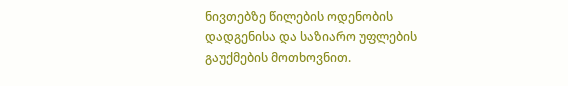ნივთებზე წილების ოდენობის დადგენისა და საზიარო უფლების გაუქმების მოთხოვნით.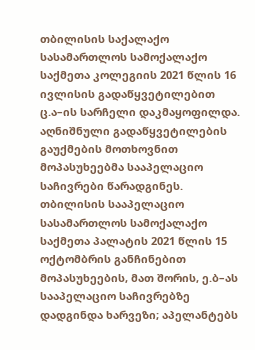თბილისის საქალაქო სასამართლოს სამოქალაქო საქმეთა კოლეგიის 2021 წლის 16 ივლისის გადაწყვეტილებით ც.ა–ის სარჩელი დაკმაყოფილდა. აღნიშნული გადაწყვეტილების გაუქმების მოთხოვნით მოპასუხეებმა სააპელაციო საჩივრები წარადგინეს.
თბილისის სააპელაციო სასამართლოს სამოქალაქო საქმეთა პალატის 2021 წლის 15 ოქტომბრის განჩინებით მოპასუხეების, მათ შორის, ე.ბ–ას სააპელაციო საჩივრებზე დადგინდა ხარვეზი; აპელანტებს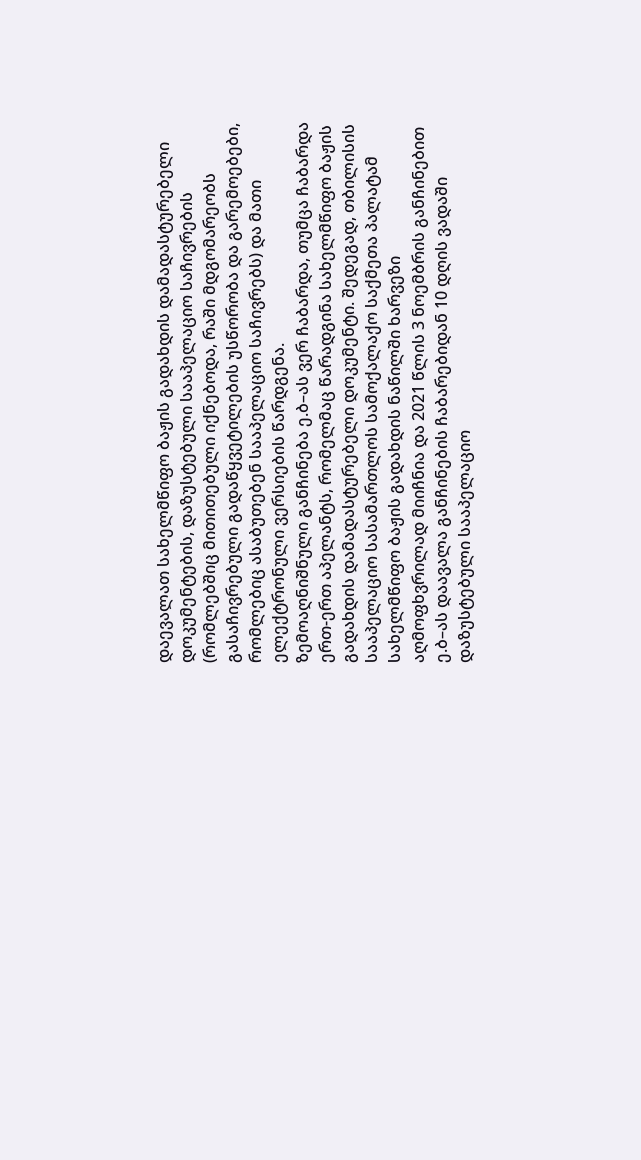დაევალათ სახელმწიფო ბაჟის გადახდის დამადასტურებელი დოკუმენტების, დაზუსტებული სააპელაციო საჩივრების (რომლებშიც მითითებული იქნებოდა, რაში მდგომარეობს გასაჩივრებული გადაწყვეტილების უსწორობა და გარემოებები, რომლებიც ასაბუთებენ სააპელაციო საჩივრებს) და მათი ელექტრონული ვერსიების წარდგენა.
ზემოაღნიშნული განჩინება ე.ბ–ას ვერ ჩაბარდა, თუმცა ჩაბარდა ერთ-ერთ აპელანტს, რომელმაც წარადგინა სახელმწიფო ბაჟის გადახდის დამადასტურებელი დოკუმენტი. შედეგად, თბილისის სააპელაციო სასამართლოს სამოქალაქო საქმეთა პალატამ სახელმწიფო ბაჟის გადახდის ნაწილში ხარვეზი აღმოფხვრილად მიიჩნია და 2021 წლის 3 ნოემბრის განჩინებით ე.ბ–ას დაავალა განჩინების ჩაბარებიდან 10 დღის ვადაში დაზუსტებული სააპელაციო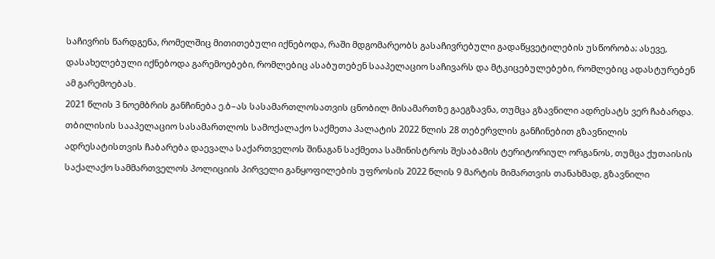საჩივრის წარდგენა, რომელშიც მითითებული იქნებოდა, რაში მდგომარეობს გასაჩივრებული გადაწყვეტილების უსწორობა; ასევე, დასახელებული იქნებოდა გარემოებები, რომლებიც ასაბუთებენ სააპელაციო საჩივარს და მტკიცებულებები, რომლებიც ადასტურებენ ამ გარემოებას.
2021 წლის 3 ნოემბრის განჩინება ე.ბ–ას სასამართლოსათვის ცნობილ მისამართზე გაეგზავნა, თუმცა გზავნილი ადრესატს ვერ ჩაბარდა.
თბილისის სააპელაციო სასამართლოს სამოქალაქო საქმეთა პალატის 2022 წლის 28 თებერვლის განჩინებით გზავნილის ადრესატისთვის ჩაბარება დაევალა საქართველოს შინაგან საქმეთა სამინისტროს შესაბამის ტერიტორიულ ორგანოს, თუმცა ქუთაისის საქალაქო სამმართველოს პოლიციის პირველი განყოფილების უფროსის 2022 წლის 9 მარტის მიმართვის თანახმად, გზავნილი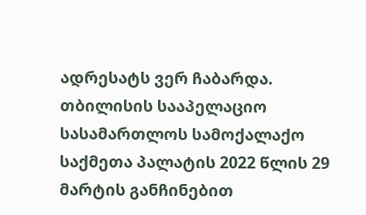ადრესატს ვერ ჩაბარდა.
თბილისის სააპელაციო სასამართლოს სამოქალაქო საქმეთა პალატის 2022 წლის 29 მარტის განჩინებით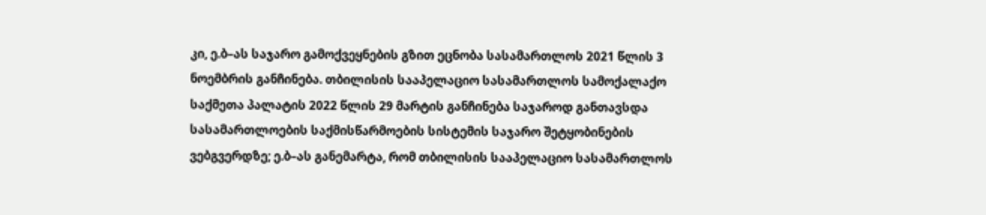კი, ე.ბ–ას საჯარო გამოქვეყნების გზით ეცნობა სასამართლოს 2021 წლის 3 ნოემბრის განჩინება. თბილისის სააპელაციო სასამართლოს სამოქალაქო საქმეთა პალატის 2022 წლის 29 მარტის განჩინება საჯაროდ განთავსდა სასამართლოების საქმისწარმოების სისტემის საჯარო შეტყობინების ვებგვერდზე; ე.ბ–ას განემარტა, რომ თბილისის სააპელაციო სასამართლოს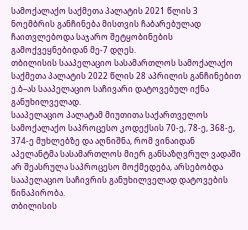სამოქალაქო საქმეთა პალატის 2021 წლის 3 ნოემბრის განჩინება მისთვის ჩაბარებულად ჩაითვლებოდა საჯარო შეტყობინების გამოქვეყნებიდან მე-7 დღეს.
თბილისის სააპელაციო სასამართლოს სამოქალაქო საქმეთა პალატის 2022 წლის 28 აპრილის განჩინებით ე.ბ–ას სააპელაციო საჩივარი დატოვებულ იქნა განუხილველად.
სააპელაციო პალატამ მიუთითა საქართველოს სამოქალაქო საპროცესო კოდექსის 70-ე, 78-ე, 368-ე, 374-ე მუხლებზე და აღნიშნა, რომ ვინაიდან აპელანტმა სასამართლოს მიერ განსაზღვრულ ვადაში არ შეასრულა საპროცესო მოქმედება, არსებობდა სააპელაციო საჩივრის განუხილველად დატოვების წინაპირობა.
თბილისის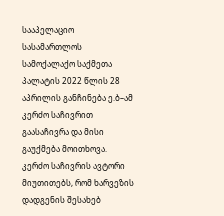სააპელაციო სასამართლოს სამოქალაქო საქმეთა პალატის 2022 წლის 28 აპრილის განჩინება ე.ბ–ამ კერძო საჩივრით გაასაჩივრა და მისი გაუქმება მოითხოვა.
კერძო საჩივრის ავტორი მიუთითებს, რომ ხარვეზის დადგენის შესახებ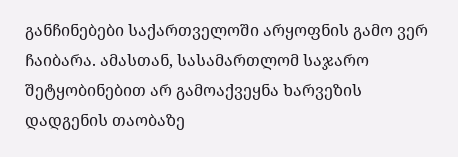განჩინებები საქართველოში არყოფნის გამო ვერ ჩაიბარა. ამასთან, სასამართლომ საჯარო შეტყობინებით არ გამოაქვეყნა ხარვეზის დადგენის თაობაზე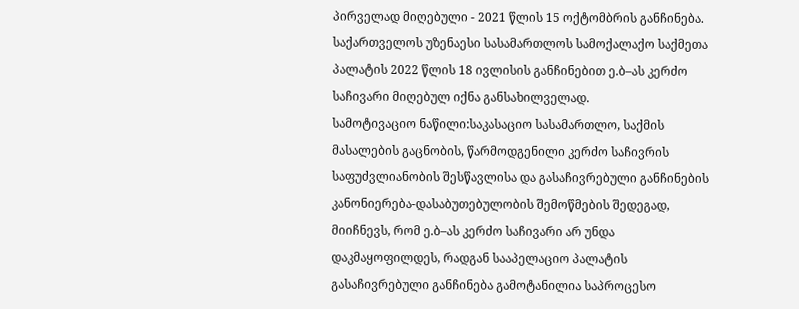პირველად მიღებული - 2021 წლის 15 ოქტომბრის განჩინება.
საქართველოს უზენაესი სასამართლოს სამოქალაქო საქმეთა პალატის 2022 წლის 18 ივლისის განჩინებით ე.ბ–ას კერძო საჩივარი მიღებულ იქნა განსახილველად.
სამოტივაციო ნაწილი:საკასაციო სასამართლო, საქმის მასალების გაცნობის, წარმოდგენილი კერძო საჩივრის საფუძვლიანობის შესწავლისა და გასაჩივრებული განჩინების კანონიერება-დასაბუთებულობის შემოწმების შედეგად, მიიჩნევს, რომ ე.ბ–ას კერძო საჩივარი არ უნდა დაკმაყოფილდეს, რადგან სააპელაციო პალატის გასაჩივრებული განჩინება გამოტანილია საპროცესო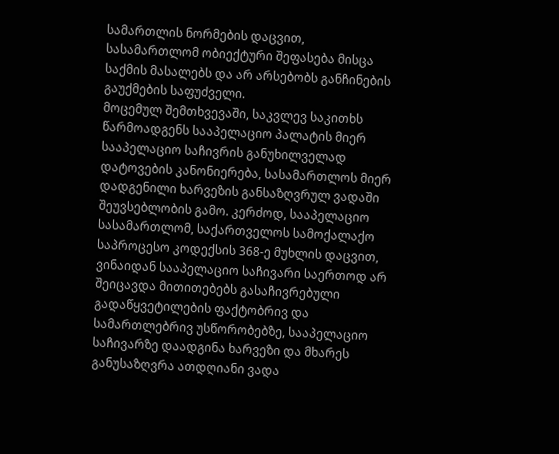სამართლის ნორმების დაცვით, სასამართლომ ობიექტური შეფასება მისცა საქმის მასალებს და არ არსებობს განჩინების გაუქმების საფუძველი.
მოცემულ შემთხვევაში, საკვლევ საკითხს წარმოადგენს სააპელაციო პალატის მიერ სააპელაციო საჩივრის განუხილველად დატოვების კანონიერება, სასამართლოს მიერ დადგენილი ხარვეზის განსაზღვრულ ვადაში შეუვსებლობის გამო. კერძოდ, სააპელაციო სასამართლომ, საქართველოს სამოქალაქო საპროცესო კოდექსის 368-ე მუხლის დაცვით, ვინაიდან სააპელაციო საჩივარი საერთოდ არ შეიცავდა მითითებებს გასაჩივრებული გადაწყვეტილების ფაქტობრივ და სამართლებრივ უსწორობებზე, სააპელაციო საჩივარზე დაადგინა ხარვეზი და მხარეს განუსაზღვრა ათდღიანი ვადა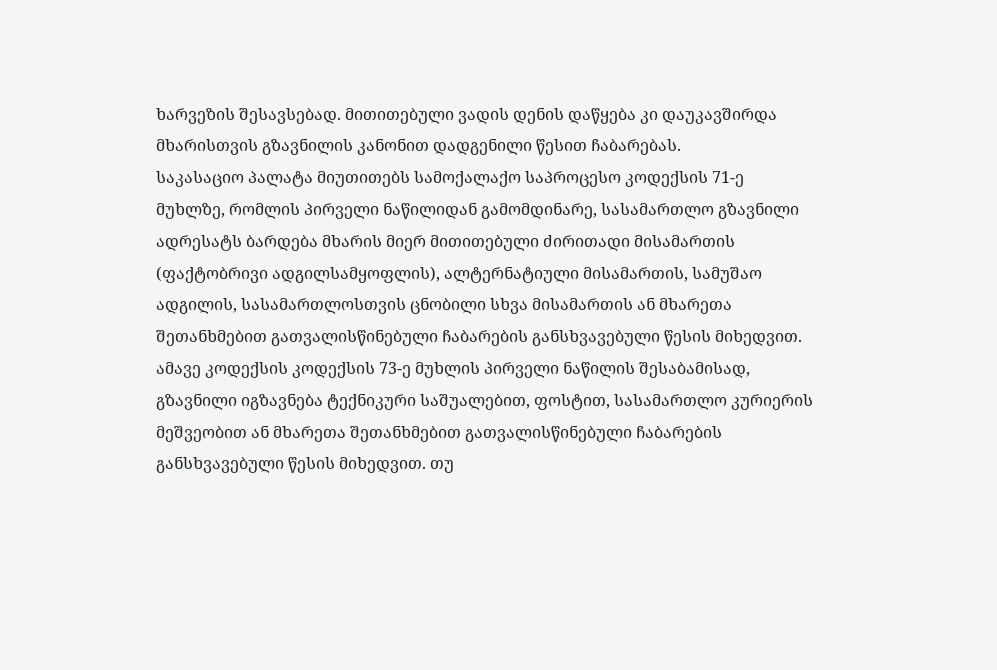ხარვეზის შესავსებად. მითითებული ვადის დენის დაწყება კი დაუკავშირდა მხარისთვის გზავნილის კანონით დადგენილი წესით ჩაბარებას.
საკასაციო პალატა მიუთითებს სამოქალაქო საპროცესო კოდექსის 71-ე მუხლზე, რომლის პირველი ნაწილიდან გამომდინარე, სასამართლო გზავნილი ადრესატს ბარდება მხარის მიერ მითითებული ძირითადი მისამართის (ფაქტობრივი ადგილსამყოფლის), ალტერნატიული მისამართის, სამუშაო ადგილის, სასამართლოსთვის ცნობილი სხვა მისამართის ან მხარეთა შეთანხმებით გათვალისწინებული ჩაბარების განსხვავებული წესის მიხედვით. ამავე კოდექსის კოდექსის 73-ე მუხლის პირველი ნაწილის შესაბამისად, გზავნილი იგზავნება ტექნიკური საშუალებით, ფოსტით, სასამართლო კურიერის მეშვეობით ან მხარეთა შეთანხმებით გათვალისწინებული ჩაბარების განსხვავებული წესის მიხედვით. თუ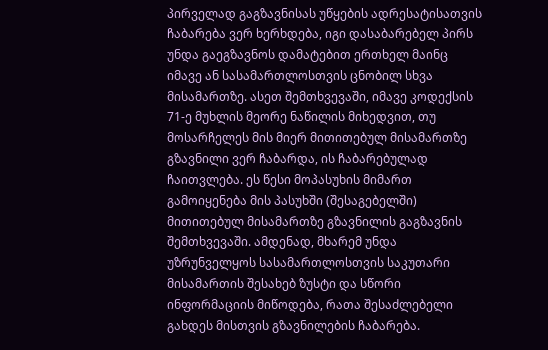პირველად გაგზავნისას უწყების ადრესატისათვის ჩაბარება ვერ ხერხდება, იგი დასაბარებელ პირს უნდა გაეგზავნოს დამატებით ერთხელ მაინც იმავე ან სასამართლოსთვის ცნობილ სხვა მისამართზე. ასეთ შემთხვევაში, იმავე კოდექსის 71-ე მუხლის მეორე ნაწილის მიხედვით, თუ მოსარჩელეს მის მიერ მითითებულ მისამართზე გზავნილი ვერ ჩაბარდა, ის ჩაბარებულად ჩაითვლება. ეს წესი მოპასუხის მიმართ გამოიყენება მის პასუხში (შესაგებელში) მითითებულ მისამართზე გზავნილის გაგზავნის შემთხვევაში. ამდენად, მხარემ უნდა უზრუნველყოს სასამართლოსთვის საკუთარი მისამართის შესახებ ზუსტი და სწორი ინფორმაციის მიწოდება, რათა შესაძლებელი გახდეს მისთვის გზავნილების ჩაბარება.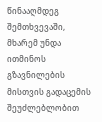წინააღმდეგ შემთხვევაში, მხარემ უნდა ითმინოს გზავნილების მისთვის გადაცემის შეუძლებლობით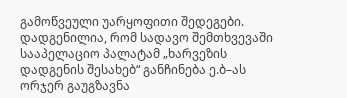გამოწვეული უარყოფითი შედეგები.
დადგენილია, რომ სადავო შემთხვევაში სააპელაციო პალატამ „ხარვეზის დადგენის შესახებ“ განჩინება ე.ბ–ას ორჯერ გაუგზავნა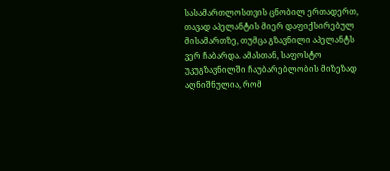სასამართლოსთვის ცნობილ ერთადერთ, თავად აპელანტის მიერ დაფიქსირებულ მისამართზე, თუმცა გზავნილი აპელანტს ვერ ჩაბარდა. ამასთან, საფოსტო უკუგზავნილში ჩაუბარებლობის მიზეზად აღნიშნულია, რომ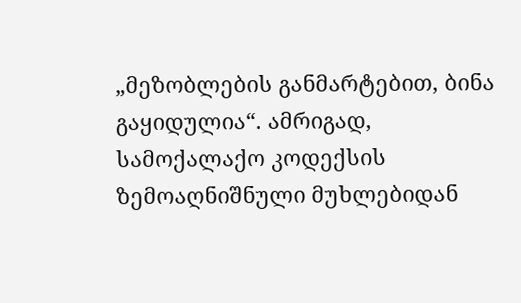„მეზობლების განმარტებით, ბინა გაყიდულია“. ამრიგად, სამოქალაქო კოდექსის ზემოაღნიშნული მუხლებიდან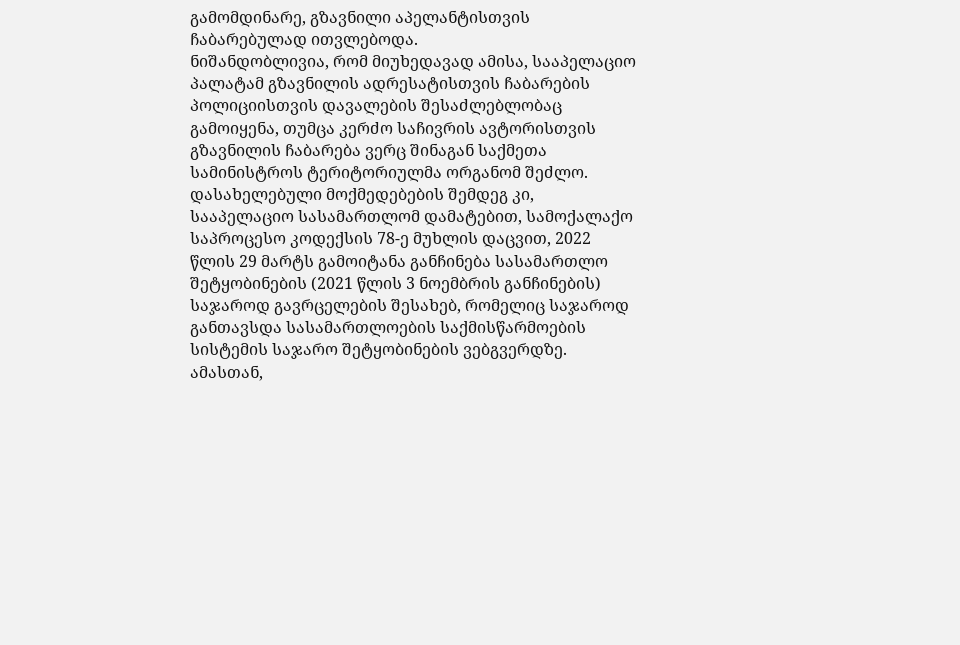გამომდინარე, გზავნილი აპელანტისთვის ჩაბარებულად ითვლებოდა.
ნიშანდობლივია, რომ მიუხედავად ამისა, სააპელაციო პალატამ გზავნილის ადრესატისთვის ჩაბარების პოლიციისთვის დავალების შესაძლებლობაც გამოიყენა, თუმცა კერძო საჩივრის ავტორისთვის გზავნილის ჩაბარება ვერც შინაგან საქმეთა სამინისტროს ტერიტორიულმა ორგანომ შეძლო.
დასახელებული მოქმედებების შემდეგ კი, სააპელაციო სასამართლომ დამატებით, სამოქალაქო საპროცესო კოდექსის 78-ე მუხლის დაცვით, 2022 წლის 29 მარტს გამოიტანა განჩინება სასამართლო შეტყობინების (2021 წლის 3 ნოემბრის განჩინების) საჯაროდ გავრცელების შესახებ, რომელიც საჯაროდ განთავსდა სასამართლოების საქმისწარმოების სისტემის საჯარო შეტყობინების ვებგვერდზე. ამასთან,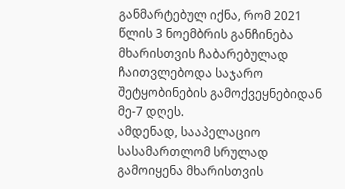განმარტებულ იქნა, რომ 2021 წლის 3 ნოემბრის განჩინება მხარისთვის ჩაბარებულად ჩაითვლებოდა საჯარო შეტყობინების გამოქვეყნებიდან მე-7 დღეს.
ამდენად, სააპელაციო სასამართლომ სრულად გამოიყენა მხარისთვის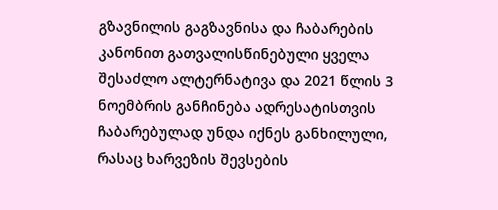გზავნილის გაგზავნისა და ჩაბარების კანონით გათვალისწინებული ყველა შესაძლო ალტერნატივა და 2021 წლის 3 ნოემბრის განჩინება ადრესატისთვის ჩაბარებულად უნდა იქნეს განხილული, რასაც ხარვეზის შევსების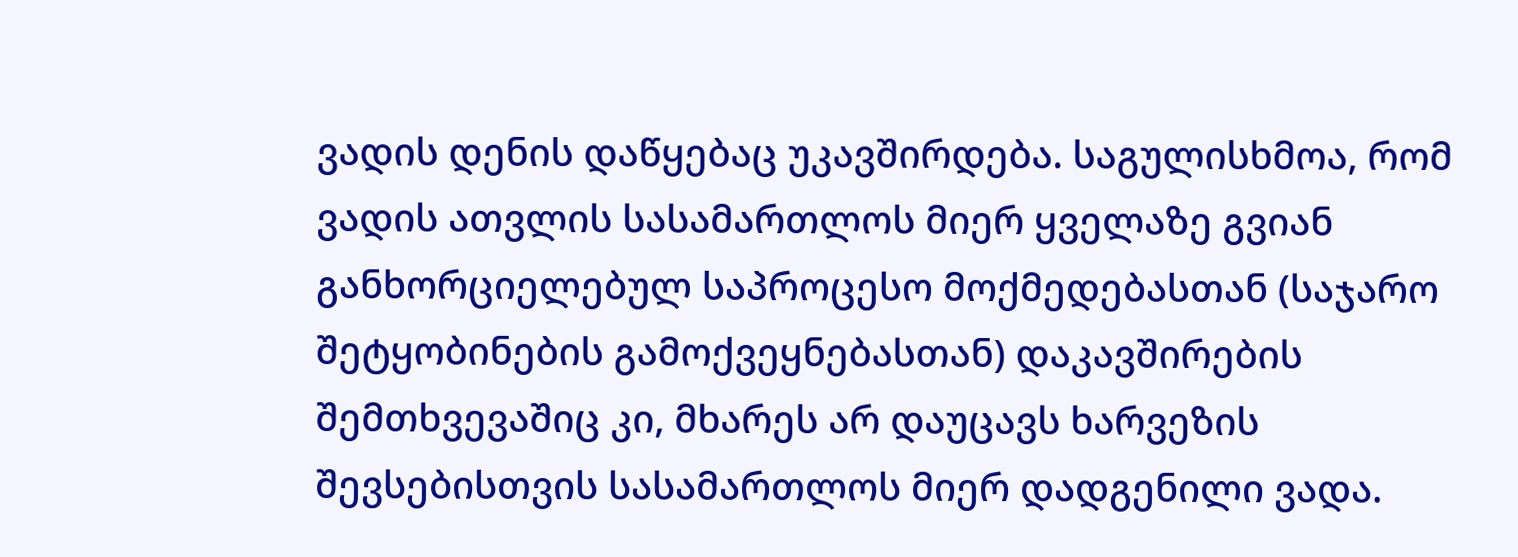ვადის დენის დაწყებაც უკავშირდება. საგულისხმოა, რომ ვადის ათვლის სასამართლოს მიერ ყველაზე გვიან განხორციელებულ საპროცესო მოქმედებასთან (საჯარო შეტყობინების გამოქვეყნებასთან) დაკავშირების შემთხვევაშიც კი, მხარეს არ დაუცავს ხარვეზის შევსებისთვის სასამართლოს მიერ დადგენილი ვადა.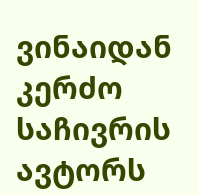ვინაიდან კერძო საჩივრის ავტორს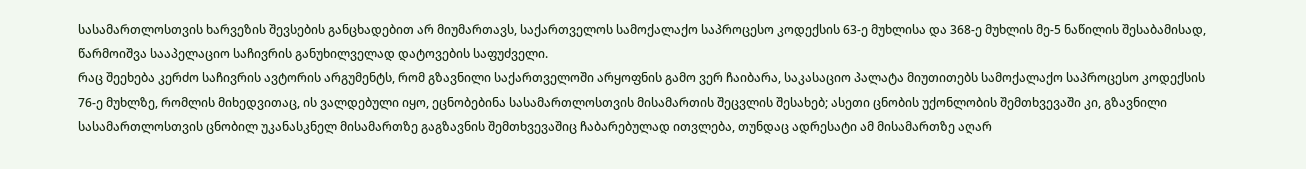სასამართლოსთვის ხარვეზის შევსების განცხადებით არ მიუმართავს, საქართველოს სამოქალაქო საპროცესო კოდექსის 63-ე მუხლისა და 368-ე მუხლის მე-5 ნაწილის შესაბამისად, წარმოიშვა სააპელაციო საჩივრის განუხილველად დატოვების საფუძველი.
რაც შეეხება კერძო საჩივრის ავტორის არგუმენტს, რომ გზავნილი საქართველოში არყოფნის გამო ვერ ჩაიბარა, საკასაციო პალატა მიუთითებს სამოქალაქო საპროცესო კოდექსის 76-ე მუხლზე, რომლის მიხედვითაც, ის ვალდებული იყო, ეცნობებინა სასამართლოსთვის მისამართის შეცვლის შესახებ; ასეთი ცნობის უქონლობის შემთხვევაში კი, გზავნილი სასამართლოსთვის ცნობილ უკანასკნელ მისამართზე გაგზავნის შემთხვევაშიც ჩაბარებულად ითვლება, თუნდაც ადრესატი ამ მისამართზე აღარ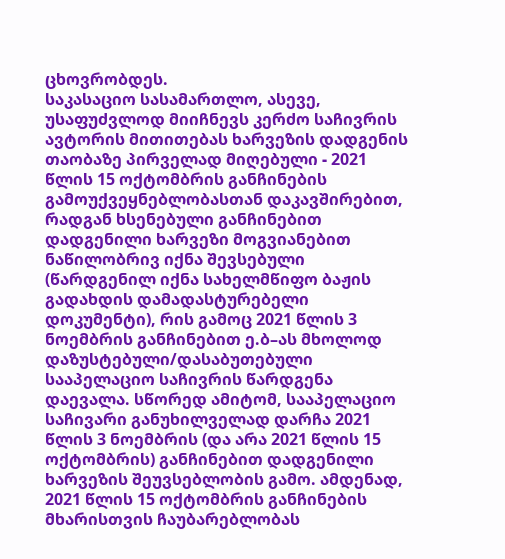ცხოვრობდეს.
საკასაციო სასამართლო, ასევე, უსაფუძვლოდ მიიჩნევს კერძო საჩივრის ავტორის მითითებას ხარვეზის დადგენის თაობაზე პირველად მიღებული - 2021 წლის 15 ოქტომბრის განჩინების გამოუქვეყნებლობასთან დაკავშირებით, რადგან ხსენებული განჩინებით დადგენილი ხარვეზი მოგვიანებით ნაწილობრივ იქნა შევსებული (წარდგენილ იქნა სახელმწიფო ბაჟის გადახდის დამადასტურებელი დოკუმენტი), რის გამოც 2021 წლის 3 ნოემბრის განჩინებით ე.ბ–ას მხოლოდ დაზუსტებული/დასაბუთებული სააპელაციო საჩივრის წარდგენა დაევალა. სწორედ ამიტომ, სააპელაციო საჩივარი განუხილველად დარჩა 2021 წლის 3 ნოემბრის (და არა 2021 წლის 15 ოქტომბრის) განჩინებით დადგენილი ხარვეზის შეუვსებლობის გამო. ამდენად, 2021 წლის 15 ოქტომბრის განჩინების მხარისთვის ჩაუბარებლობას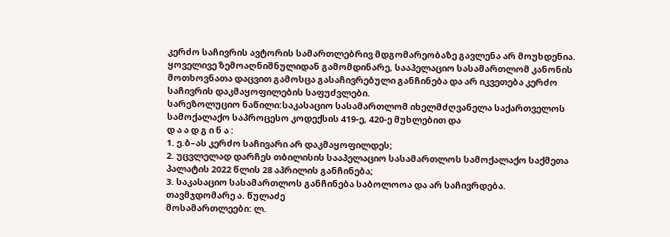კერძო საჩივრის ავტორის სამართლებრივ მდგომარეობაზე გავლენა არ მოუხდენია.
ყოველივე ზემოაღნიშნულიდან გამომდინარე, სააპელაციო სასამართლომ კანონის მოთხოვნათა დაცვით გამოსცა გასაჩივრებული განჩინება და არ იკვეთება კერძო საჩივრის დაკმაყოფილების საფუძვლები.
სარეზოლუციო ნაწილი:საკასაციო სასამართლომ იხელმძღვანელა საქართველოს სამოქალაქო საპროცესო კოდექსის 419-ე, 420-ე მუხლებით და
დ ა ა დ გ ი ნ ა :
1. ე.ბ–ას კერძო საჩივარი არ დაკმაყოფილდეს;
2. უცვლელად დარჩეს თბილისის სააპელაციო სასამართლოს სამოქალაქო საქმეთა პალატის 2022 წლის 28 აპრილის განჩინება;
3. საკასაციო სასამართლოს განჩინება საბოლოოა და არ საჩივრდება.
თავმჯდომარე ა. წულაძე
მოსამართლეები: ლ.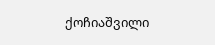ქოჩიაშვილი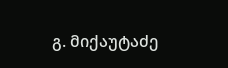გ. მიქაუტაძე